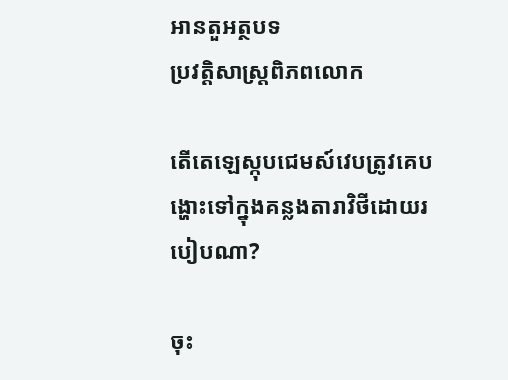អានតួអត្ថបទ
ប្រវត្តិសាស្រ្តពិភពលោក

តើតេឡេស្កុបជេមស៍វេបត្រូវគេបង្ហោះទៅក្នុងគន្លងតារាវិថីដោយរបៀបណា?

ចុះ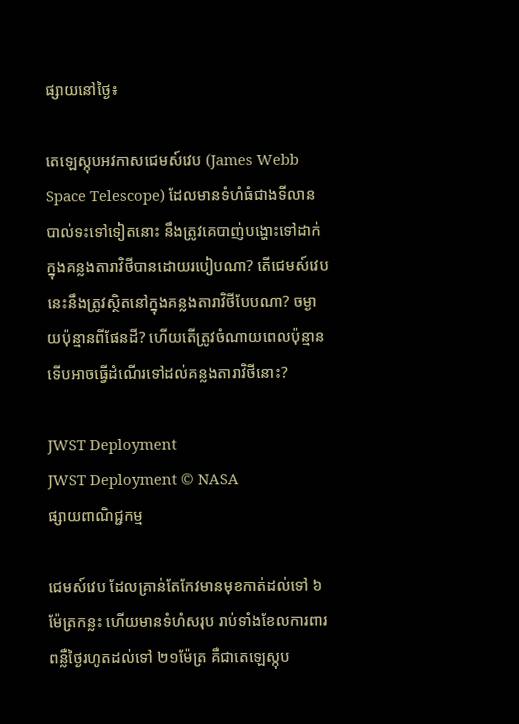ផ្សាយនៅថ្ងៃ៖

តេឡេស្កុបអវកាសជេមស៍វេប (James Webb Space Telescope) ដែលមានទំហំធំជាងទីលានបាល់ទះទៅទៀតនោះ នឹងត្រូវគេបាញ់បង្ហោះទៅដាក់ក្នុងគន្លងតារាវិថីបានដោយរបៀបណា? តើជេមស៍វេបនេះនឹងត្រូវស្ថិតនៅក្នុងគន្លងតារាវិថីបែបណា? ចម្ងាយប៉ុន្មានពីផែនដី? ហើយតើត្រូវចំណាយពេលប៉ុន្មានទើបអាចធ្វើដំណើរទៅដល់គន្លងតារាវិថីនោះ?

JWST Deployment
JWST Deployment © NASA
ផ្សាយពាណិជ្ជកម្ម

ជេមស៍វេប ដែលគ្រាន់តែកែវមានមុខកាត់ដល់ទៅ ៦ម៉ែត្រកន្លះ ហើយមានទំហំសរុប រាប់ទាំងខែលការពារពន្លឺថ្ងៃរហូតដល់ទៅ ២១ម៉ែត្រ គឺជាតេឡេស្កុប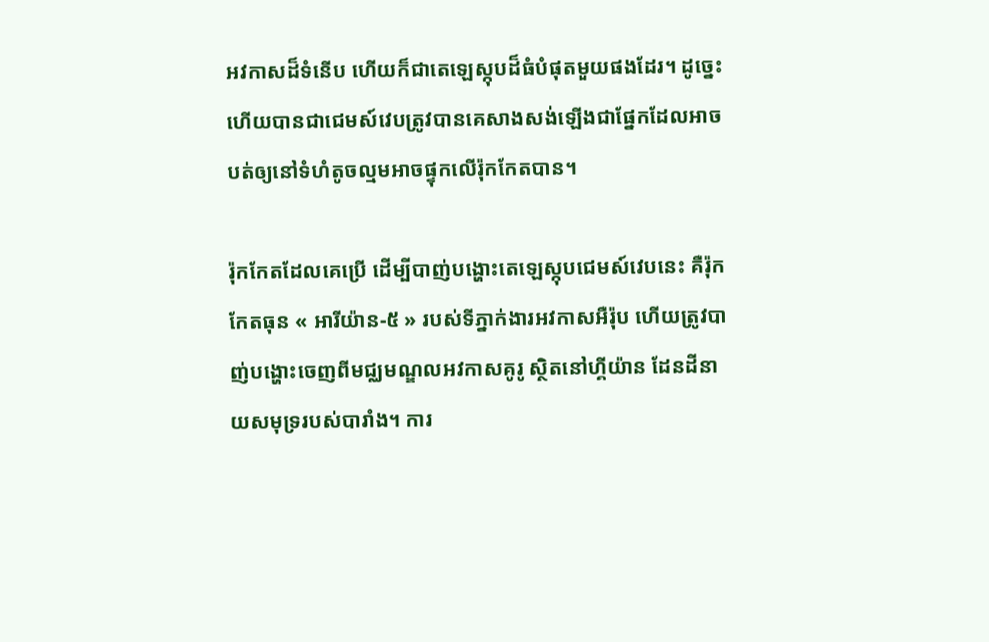អវកាសដ៏ទំនើប ហើយក៏ជាតេឡេស្កុបដ៏ធំបំផុតមួយផងដែរ។ ដូច្នេះហើយបានជាជេមស៍វេបត្រូវបានគេសាងសង់ឡើងជាផ្នែកដែលអាចបត់ឲ្យនៅទំហំតូចល្មមអាចផ្ទុកលើរ៉ុកកែតបាន។

រ៉ុកកែតដែលគេប្រើ ដើម្បីបាញ់បង្ហោះតេឡេស្កុបជេមស៍វេបនេះ គឺរ៉ុកកែតធុន « អារីយ៉ាន-៥ » របស់ទីភ្នាក់ងារអវកាសអឺរ៉ុប ហើយត្រូវបាញ់បង្ហោះចេញពីមជ្ឈមណ្ឌលអវកាសគូរូ ស្ថិតនៅហ្គីយ៉ាន ដែនដីនាយសមុទ្ររបស់បារាំង។ ការ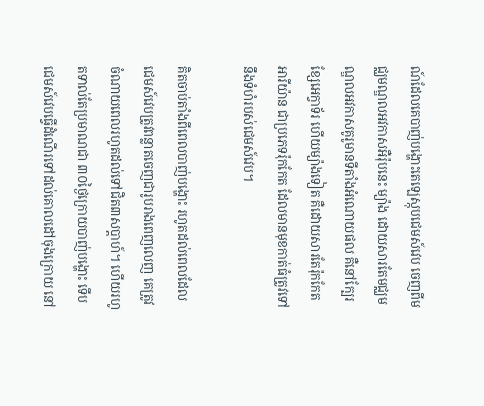ណ៍ដែលគេបាញ់បង្ហោះតេឡេស្កុបជេមស៍វេប ចេញពីមជ្ឈមណ្ឌលអវកាសអឺរ៉ុបនេះ ម្យ៉ាង ដោយសារតែមជ្ឈមណ្ឌលអវកាសគូរូមានទីតាំងអំណោយផល គឺនៅក្បែរខ្សែអេក្វាទ័រ ហើយម្យ៉ាងទៀត គឺដោយសារតែរ៉ុកកែតអារីយ៉ាន ជាប្រភេទរ៉ុកកែត ដែលមានមុខកាត់ធំត្រូវទៅនឹងទំហំរបស់ជេមស៍វេប។

គិតចាប់តាំងពីពេលបាញ់បង្ហោះ រហូតដល់ពេលដែលជេមស៍វេបត្រូវពន្លាតចេញជារូបរាងពេញលេញ គេត្រូវចំណាយពេលរហូតដល់ទៅជិត៣សប្តាហ៍។ ហើយរហូតទាល់តែប្រមាណជា ៣០ថ្ងៃក្រោយបាញ់បង្ហោះ ទើបជេមស៍វេបធ្វើដំណើរទៅដល់គោលដៅចុងក្រោយ នៅ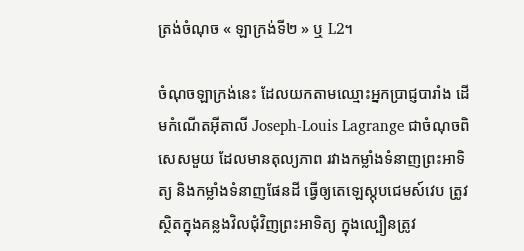ត្រង់ចំណុច « ឡាក្រង់ទី២ » ឬ L2។

ចំណុចឡាក្រង់នេះ ដែលយកតាមឈ្មោះអ្នកប្រាជ្ញបារាំង ដើមកំណើតអ៊ីតាលី Joseph-Louis Lagrange ជាចំណុចពិសេសមួយ ដែលមានតុល្យភាព រវាងកម្លាំងទំនាញព្រះអាទិត្យ និងកម្លាំងទំនាញផែនដី ធ្វើឲ្យតេឡេស្កុបជេមស៍វេប ត្រូវស្ថិតក្នុងគន្លងវិលជុំវិញព្រះអាទិត្យ ក្នុងល្បឿនត្រូវ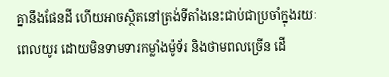គ្នានឹងផែនដី ហើយអាចស្ថិតនៅត្រង់ទីតាំងនេះជាប់ជាប្រចាំក្នុងរយៈពេលយូរ ដោយមិនទាមទារកម្លាំងម៉ូទ័រ និងថាមពលច្រើន ដើ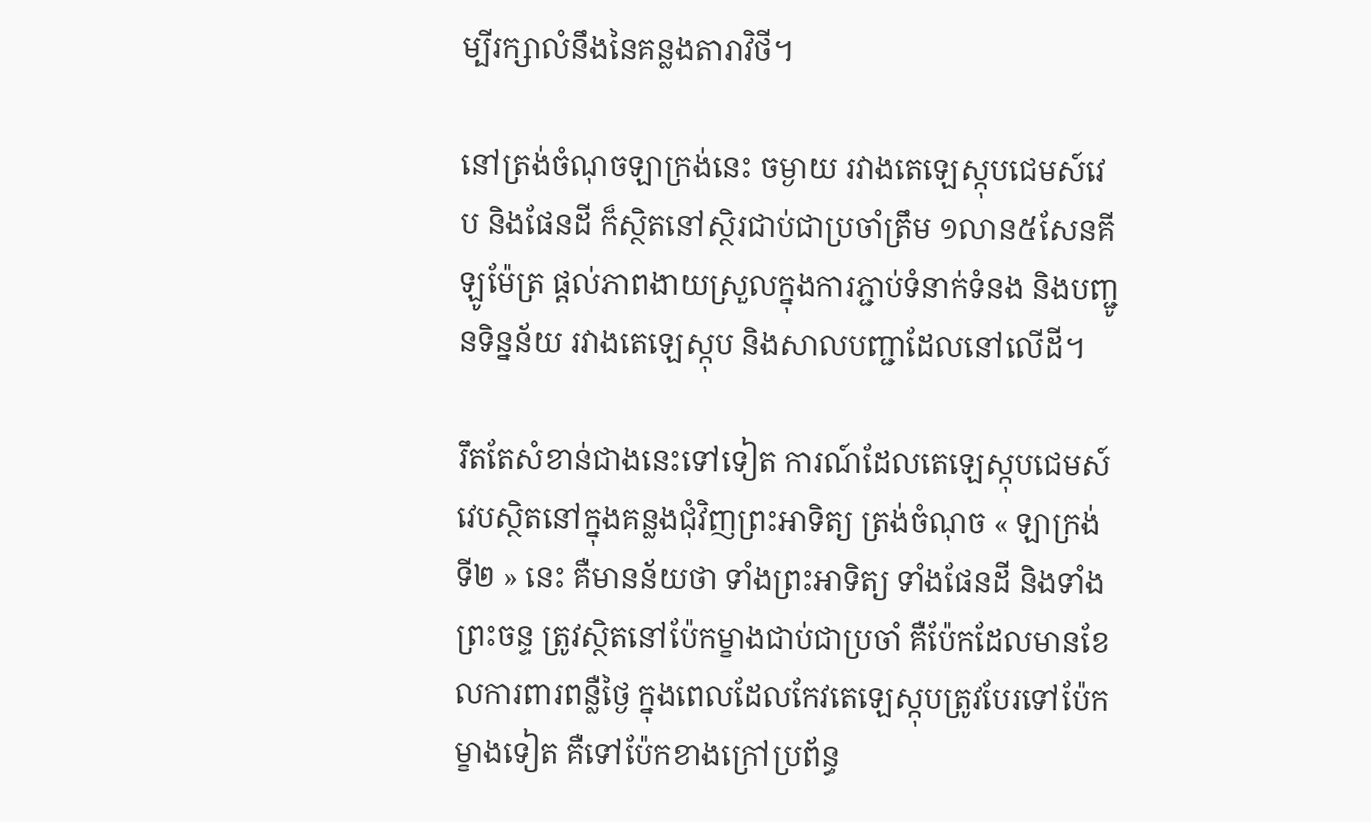ម្បីរក្សាលំនឹងនៃគន្លងតារាវិថី។

នៅត្រង់ចំណុចឡាក្រង់នេះ ចម្ងាយ រវាងតេឡេស្កុបជេមស៍វេប និងផែនដី ក៏ស្ថិតនៅស្ថិរជាប់ជាប្រចាំត្រឹម ១លាន៥សែនគីឡូម៉ែត្រ ផ្តល់ភាពងាយស្រួលក្នុងការភ្ជាប់ទំនាក់ទំនង និងបញ្ជូនទិន្នន័យ រវាងតេឡេស្កុប និងសាលបញ្ជាដែលនៅលើដី។

រឹតតែសំខាន់ជាងនេះទៅទៀត ការណ៍ដែលតេឡេស្កុបជេមស៍វេបស្ថិតនៅក្នុងគន្លងជុំវិញព្រះអាទិត្យ ត្រង់ចំណុច « ឡាក្រង់ទី២ » នេះ គឺមានន័យថា ទាំងព្រះអាទិត្យ ទាំងផែនដី និងទាំងព្រះចន្ទ ត្រូវស្ថិតនៅប៉ែកម្ខាងជាប់ជាប្រចាំ គឺប៉ែកដែលមានខែលការពារពន្លឺថ្ងៃ ក្នុងពេលដែលកែវតេឡេស្កុបត្រូវបែរទៅប៉ែកម្ខាងទៀត គឺទៅប៉ែកខាងក្រៅប្រព័ន្ធ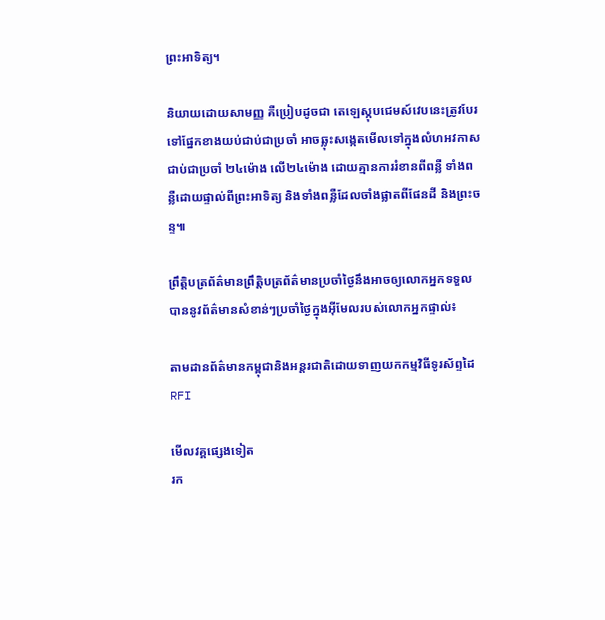ព្រះអាទិត្យ។

និយាយដោយសាមញ្ញ គឺប្រៀបដូចជា តេឡេស្កុបជេមស៍វេបនេះត្រូវបែរទៅផ្នែកខាងយប់ជាប់ជាប្រចាំ អាចឆ្លុះសង្កេតមើលទៅក្នុងលំហអវកាសជាប់ជាប្រចាំ ២៤ម៉ោង លើ២៤ម៉ោង ដោយគ្មានការរំខានពីពន្លឺ ទាំងពន្លឺដោយផ្ទាល់ពីព្រះអាទិត្យ និងទាំងពន្លឺដែលចាំងផ្លាតពីផែនដី និងព្រះចន្ទ៕

ព្រឹត្តិបត្រព័ត៌មានព្រឹត្តិបត្រព័ត៌មានប្រចាំថ្ងៃនឹងអាចឲ្យលោកអ្នកទទួលបាននូវព័ត៌មានសំខាន់ៗប្រចាំថ្ងៃក្នុងអ៊ីមែលរបស់លោកអ្នកផ្ទាល់៖

តាមដានព័ត៌មានកម្ពុជានិងអន្តរជាតិដោយទាញយកកម្មវិធីទូរស័ព្ទដៃ RFI

មើលវគ្គផ្សេងទៀត
រក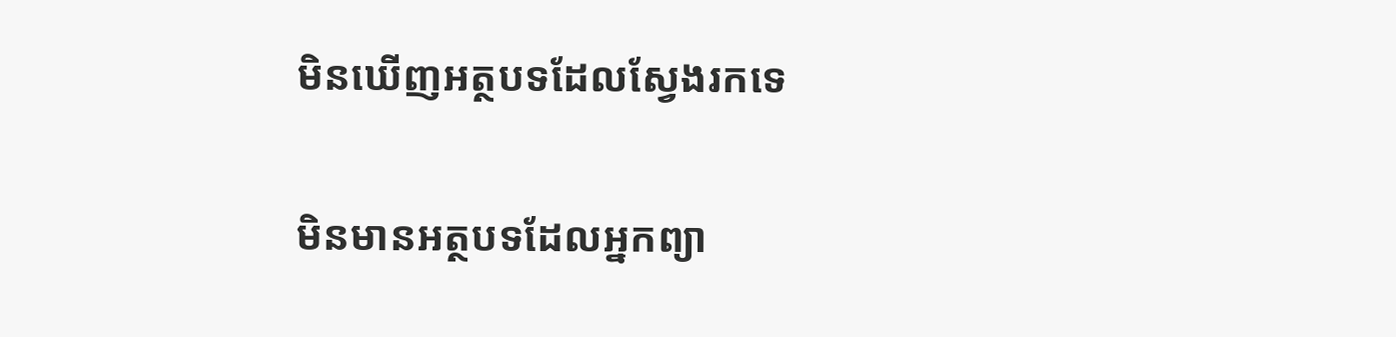មិនឃើញអត្ថបទដែលស្វែងរកទេ

មិនមានអត្ថបទដែលអ្នកព្យា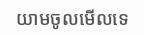យាមចូលមើលទេ